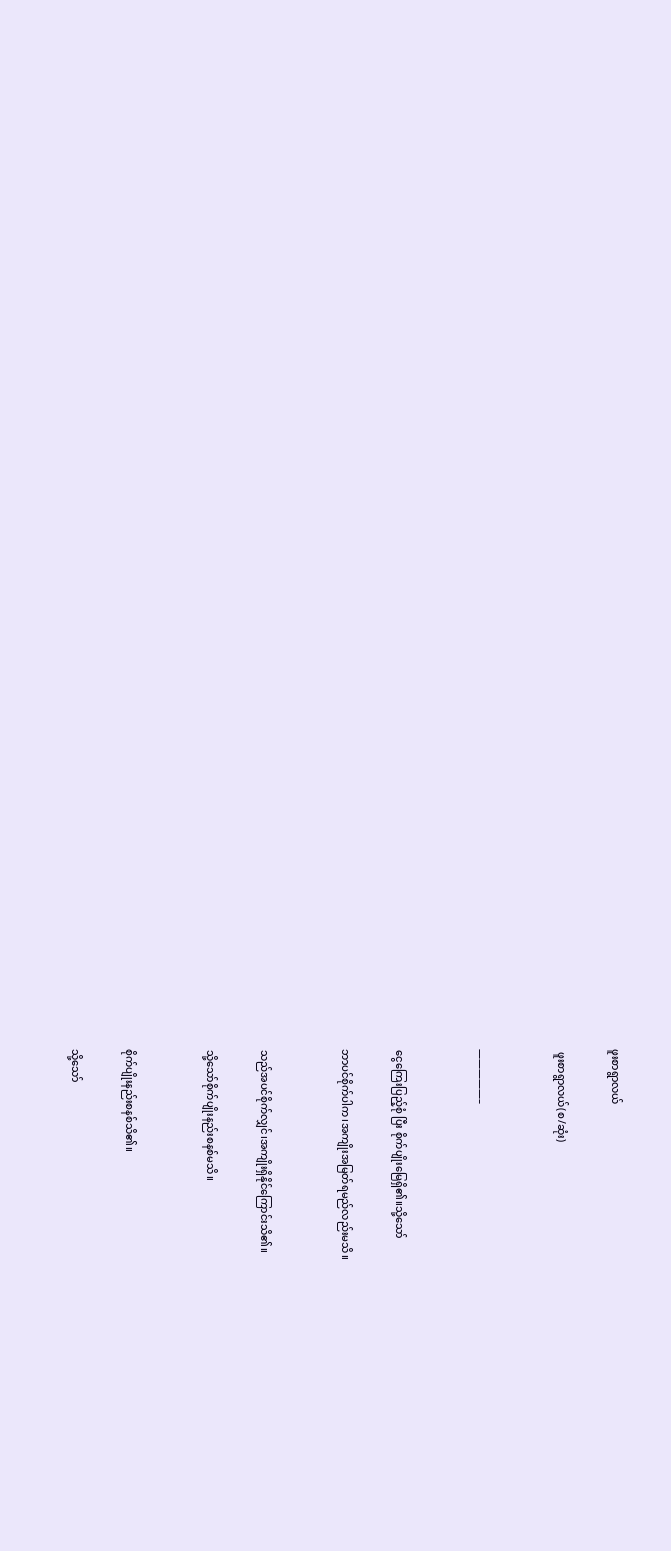ဖူးစာရွာလယ်

 ဖူးစာရွာလယ်(စ/ဆုံး)


—————–


ငွေကြေးပြည့်စုံ ပြီး စိုက်ပျိုးမြေရှိ၏။သို့သော်

ဘာပင်စိုက်ပါက၊အကျိုးအမြတ်ရမည်လည်းမသိ။


သည်အပင်စိုက်လျှင်၊အကျိုးရှိနိုင်ကြောင်းသိ၏။

သို့သော်စိုက်ပျိုးနည်းစနစ်မသိ။


စိုက်ပျိုးနည်းစနစ်သိ၏။

သို့သော်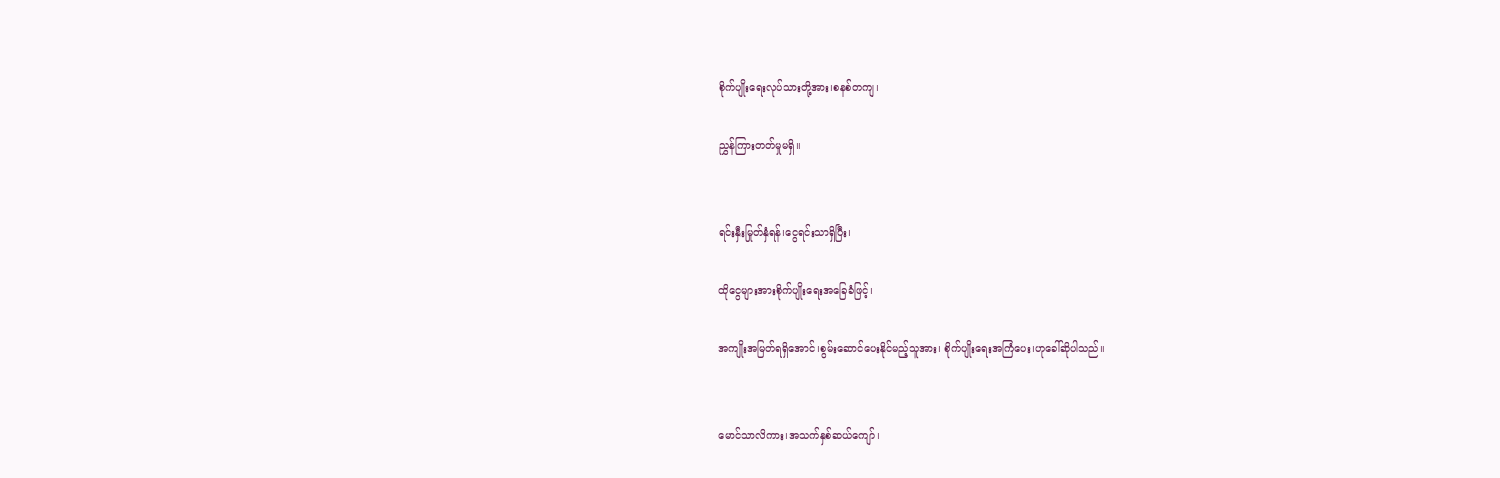စိုက်ပျိုးရေးလုပ်သားတို့အား၊စနစ်တကျ၊

ညွှန်ကြားတတ်မှုမရှိ။


ရင်းနှီးမြုတ်နှံရန်၊ငွေရင်းသာရှိပြီး၊

ထိုငွေများအားစိုက်ပျိုးရေးအခြေခံဖြင့်၊

အကျိုးအမြတ်ရရှိအောင်၊စွမ်းဆောင်ပေးနိုင်မည့်သူအား၊ စိုက်ပျိုးရေးအကြံပေး၊ဟုခေါ်ဆိုပါသည်။


မောင်သာလိကား၊အသက်နှစ်ဆယ်ကျော်၊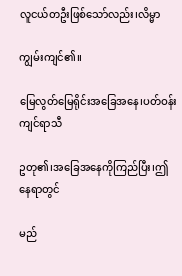လူငယ်တဦးဖြစ်သော်လည်း၊လိမ္မာ

ကျွမ်းကျင်၏။

မြေလွတ်မြေရိုင်းအခြေအနေ၊ပတ်ဝန်းကျင်ရာသီ

ဥတု၏၊အခြေအနေကိုကြည်ပြီး၊ဤနေရာတွင်

မည်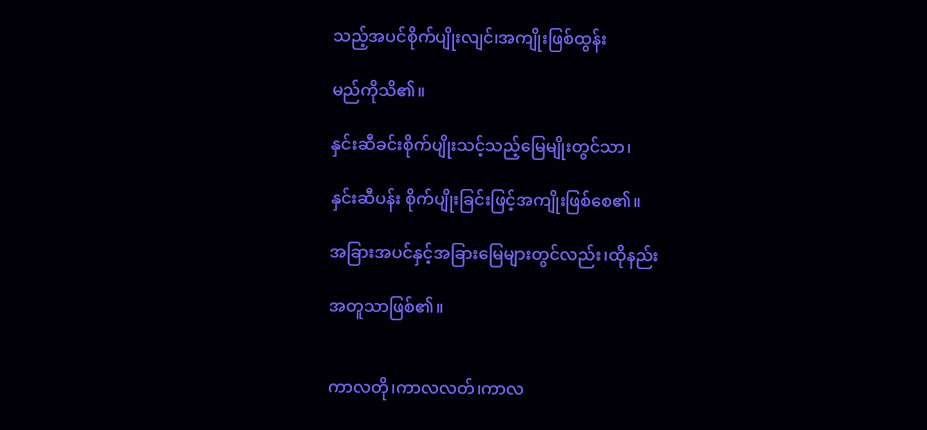သည့်အပင်စိုက်ပျိုးလျင်၊အကျိုးဖြစ်ထွန်း

မည်ကိုသိ၏။

နှင်းဆီခင်းစိုက်ပျိုးသင့်သည့်မြေမျိုးတွင်သာ၊

နှင်းဆီပန်း စိုက်ပျိုးခြင်းဖြင့်အကျိုးဖြစ်စေ၏။

အခြားအပင်နှင့်အခြားမြေများတွင်လည်း၊ထိုနည်း

အတူသာဖြစ်၏။


ကာလတို၊ကာလလတ်၊ကာလ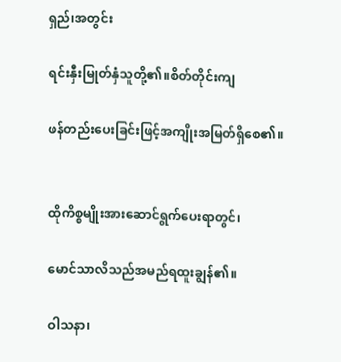ရှည်၊အတွင်း

ရင်းနှီးမြုတ်နှံသူတို့၏။စိတ်တိုင်းကျ

ဖန်တည်းပေးခြင်းဖြင့်အကျိုးအမြတ်ရှိစေ၏။


ထိုကိစ္စမျိုးအားဆောင်ရွက်ပေးရာတွင်၊

မောင်သာလိသည်အမည်ရထူးချွန်၏။

ဝါသနာ၊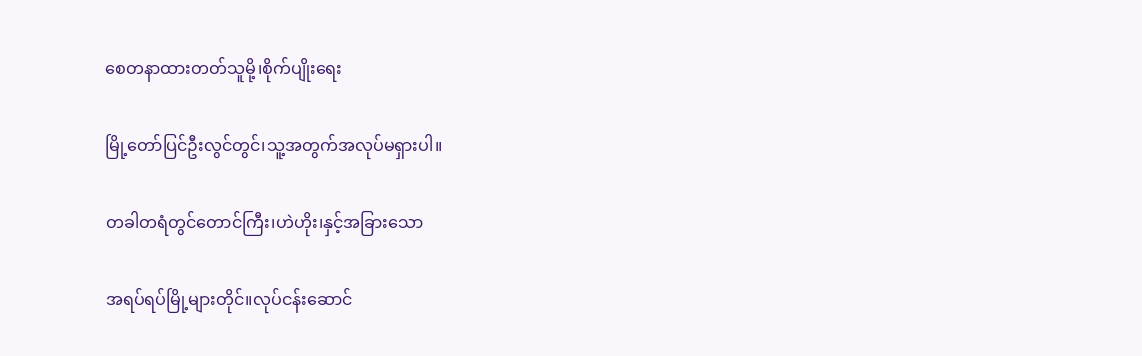စေတနာထားတတ်သူမို့၊စိုက်ပျိုးရေး

မြို့တော်ပြင်ဦးလွင်တွင်၊သူ့အတွက်အလုပ်မရှားပါ။

တခါတရံတွင်တောင်ကြီး၊ဟဲဟိုး၊နှင့်အခြားသော

အရပ်ရပ်မြို့များတိုင်။လုပ်ငန်းဆောင်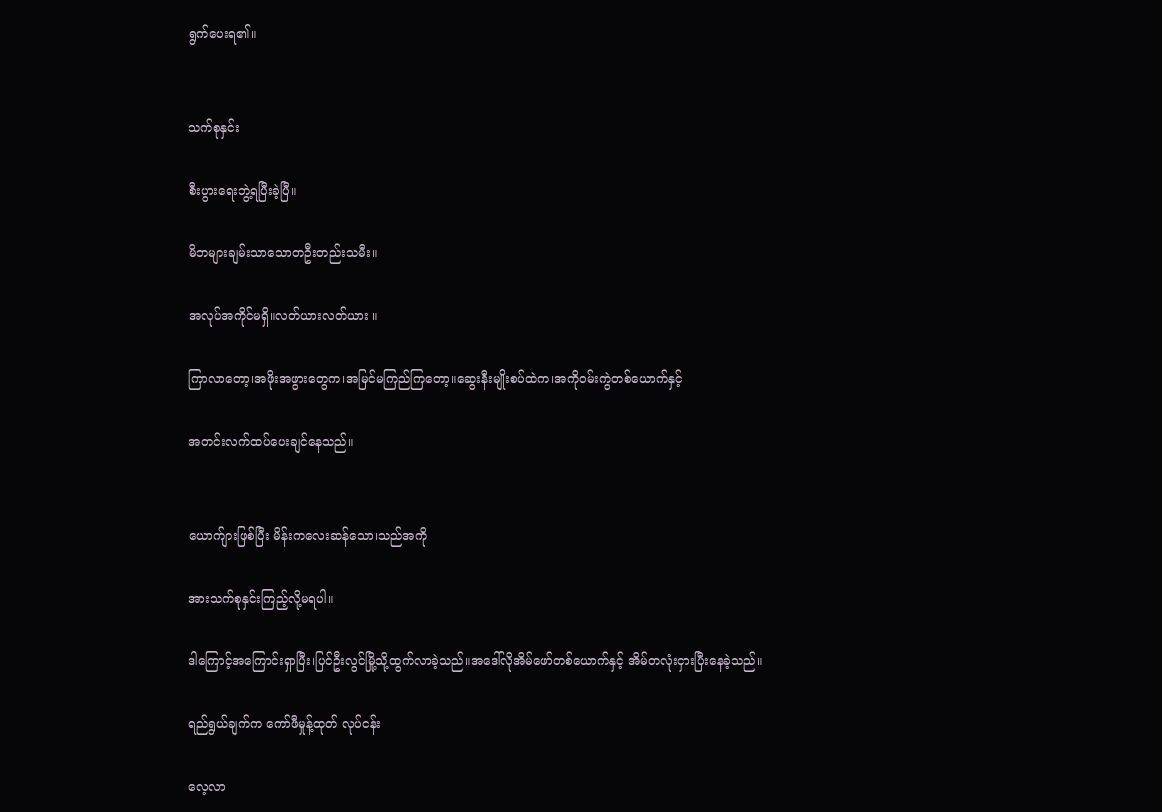ရွက်ပေးရ၏။


သက်စုနှင်း

စီးပွားရေးဘွဲ့ရပြီးခဲ့ပြီ။

မိဘများချမ်းသာသောတဦးတည်းသမီး။

အလုပ်အကိုင်မရှိ။လတ်ယားလတ်ယား ။

ကြာလာတော့၊အဖိုးအဖွားတွေက၊အမြင်မကြည်ကြတော့။ဆွေးနီးမျိုးစပ်ထဲက၊အကိုဝမ်းကွဲတစ်ယောက်နှင့်

အတင်းလက်ထပ်ပေးချင်နေသည်။


ယောက်ျားဖြစ်ပြီး မိန်းကလေးဆန်သော၊သည်အကို

အားသက်စုနှင်းကြည့်လို့မရပါ။

ဒါကြောင့်အကြောင်းရှာပြီး၊ပြင်ဦးလွင်မြို့သို့ထွက်လာခဲ့သည်။အဒေါ်လိုအိမ်ဖော်တစ်ယောက်နှင့် အိမ်တလုံးငှားပြီးနေခဲ့သည်။

ရည်ရွယ်ချက်က ကော်ဖီမှုန့်ထုတ် လုပ်ငန်း

လေ့လာ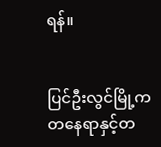ရန်။


ပြင်ဦးလွင်မြို့ကတနေရာနှင့်တ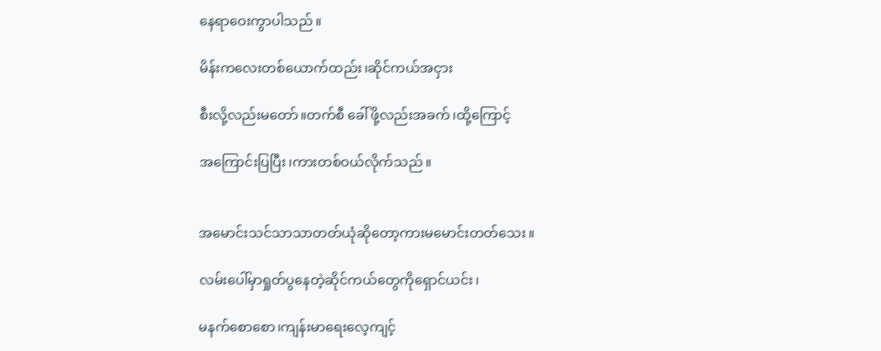နေရာဝေးကွာပါသည်။

မိန်းကလေးတစ်ယောက်ထည်း၊ဆိုင်ကယ်အငှား

စီးလို့လည်းမတော်။တက်စီ ခေါ်ဖို့လည်းအခက်၊ထို့ကြောင့်

အကြောင်းပြပြီး၊ကားတစ်ဝယ်လိုက်သည်။


အမောင်းသင်သာသာတတ်ယုံဆိုတော့ကားမမောင်းတတ်သေး။

လမ်းပေါ်မှာရှုတ်ပွနေတဲ့ဆိုင်ကယ်တွေကိုရှောင်ယင်း၊

မနက်စောစော၊ကျန်းမာရေးလေ့ကျင့်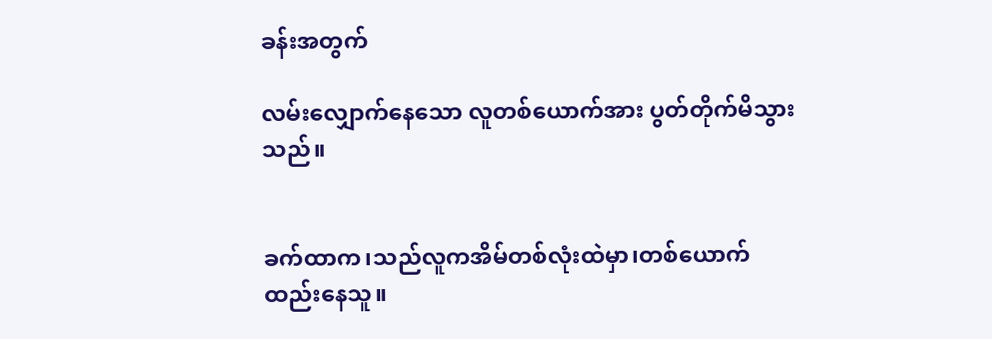ခန်းအတွက်

လမ်းလျှောက်နေသော လူတစ်ယောက်အား ပွတ်တိုက်မိသွားသည်။


ခက်ထာက၊သည်လူကအိမ်တစ်လုံးထဲမှာ၊တစ်ယောက်ထည်းနေသူ။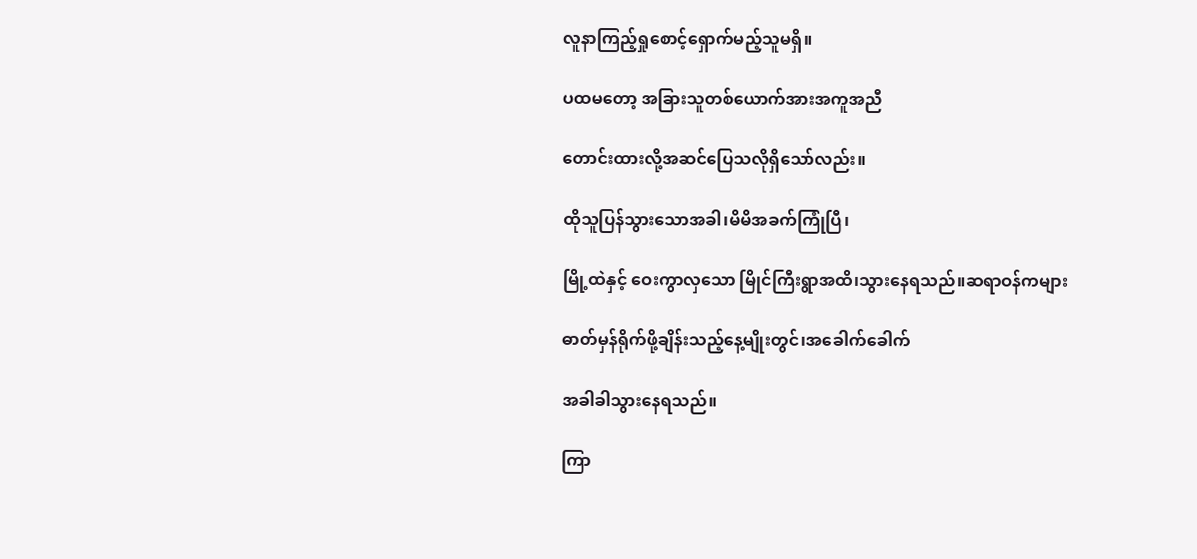လူနာကြည့်ရှုစောင့်ရှောက်မည့်သူမရှိ။

ပထမတော့ အခြားသူတစ်ယောက်အားအကူအညီ

တောင်းထားလို့အဆင်ပြေသလိုရှိသော်လည်း။

ထိုသူပြန်သွားသောအခါ၊မိမိအခက်ကြုံပြီ၊

မြို့ထဲနှင့် ဝေးကွာလှသော မြိုင်ကြီးရွာအထိ၊သွားနေရသည်။ဆရာဝန်ကများ

ဓာတ်မှန်ရိုက်ဖို့ချိန်းသည့်နေ့မျိုးတွင်၊အခေါက်ခေါက်

အခါခါသွားနေရသည်။

ကြာ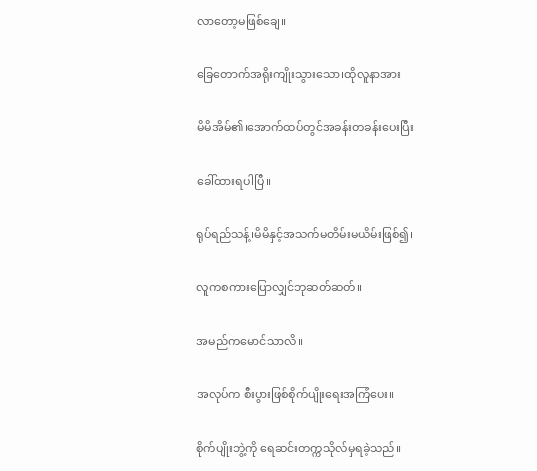လာတော့မဖြစ်ချေ။

ခြေတောက်အရိုးကျိုးသွားသော၊ထိုလူနာအား

မိမိအိမ်၏၊အောက်ထပ်တွင်အခန်းတခန်းပေးပြီး

ခေါ်ထားရပါပြီ။

ရုပ်ရည်သန့်၊မိမိနှင့်အသက်မတိမ်းမယိမ်းဖြစ်၍၊

လူကစကားပြောလျှင်ဘုဆတ်ဆတ်။

အမည်ကမောင်သာလိ။

အလုပ်က စီးပွားဖြစ်စိုက်ပျိုးရေးအကြံပေး။

စိုက်ပျိုးဘွဲ့ကို ရေဆင်းတက္ကသိုလ်မှရခဲ့သည်။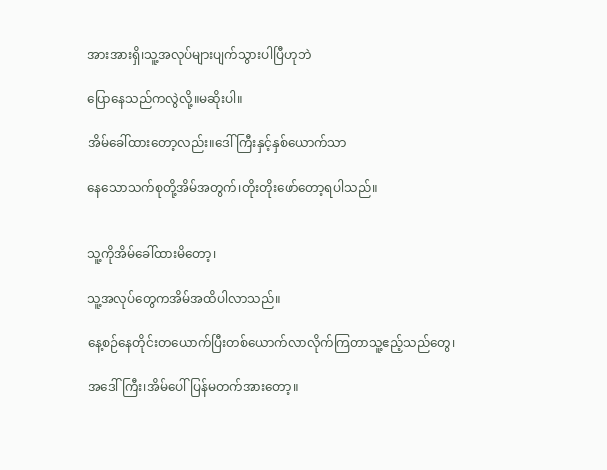အားအားရှိ၊သူ့အလုပ်များပျက်သွားပါပြီဟုဘဲ

ပြောနေသည်ကလွဲလို့။မဆိုးပါ။

အိမ်ခေါ်ထားတော့လည်း။ဒေါ်ကြီးနှင့်နှစ်ယောက်သာ

နေသောသက်စုတို့အိမ်အတွက်၊တိုးတိုးဖော်တော့ရပါသည်။


သူ့ကိုအိမ်ခေါ်ထားမိတော့၊

သူ့အလုပ်တွေကအိမ်အထိပါလာသည်။

နေ့စဉ်နေတိုင်းတယောက်ပြီးတစ်ယောက်လာလိုက်ကြတာသူ့ဧည့်သည်တွေ၊

အဒေါ်ကြီး၊အိမ်ပေါ်ပြန်မတက်အားတော့။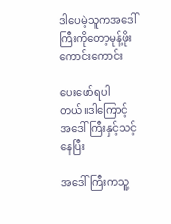ဒါပေမဲ့သူကအဒေါ်ကြီးကိုတော့မုန့်ဖိုးကောင်းကောင်း

ပေးဖော်ရပါတယ်။ဒါကြောင့်အဒေါ်ကြီးနှင့်သင့်နေပြီး

အဒေါ်ကြီးကသူ့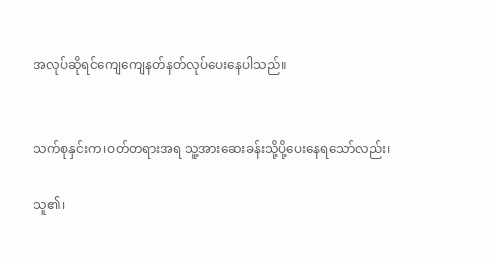အလုပ်ဆိုရင်ကျေကျေနတ်နတ်လုပ်ပေးနေပါသည်။


သက်စုနှင်းက၊ဝတ်တရားအရ သူ့အားဆေးခန်းသို့ပို့ပေးနေရသော်လည်း၊

သူ၏၊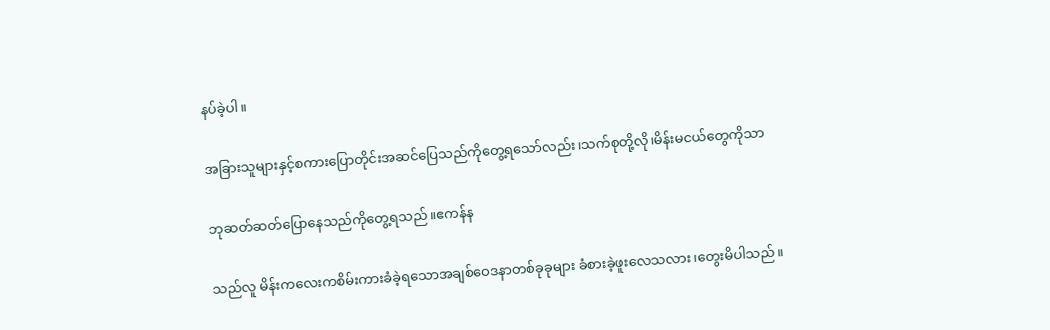နပ်ခဲ့ပါ။

အခြားသူများနှင့်စကားပြောတိုင်းအဆင်ပြေသည်ကိုတွေ့ရသော်လည်း၊သက်စုတို့လို၊မိန်းမငယ်တွေကိုသာ

ဘုဆတ်ဆတ်ပြောနေသည်ကိုတွေ့ရသည်။ဧကန်န

သည်လူ မိန်းကလေးကစိမ်းကားခံခဲ့ရသောအချစ်ဝေဒနာတစ်ခုခုများ ခံစားခဲ့ဖူးလေသလား၊တွေးမိပါသည်။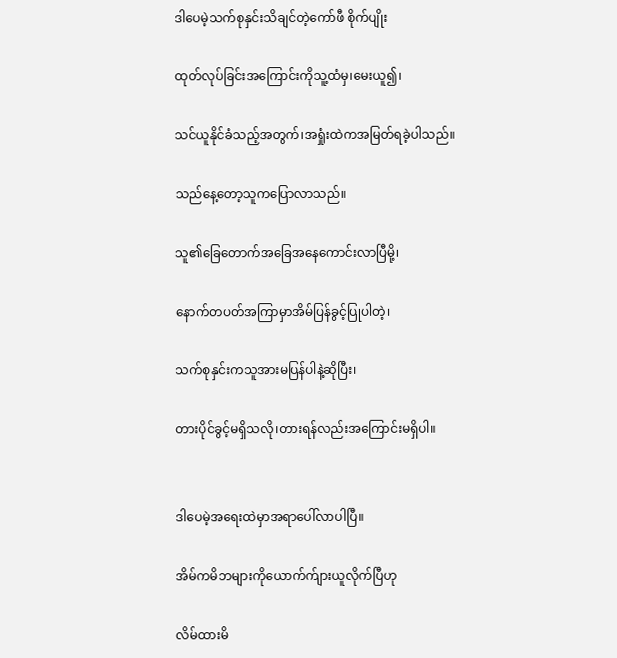ဒါပေမဲ့သက်စုနှင်းသိချင်တဲ့ကော်ဖီ စိုက်ပျိုး

ထုတ်လုပ်ခြင်းအကြောင်းကိုသူ့ထံမှ၊မေးယူ၍၊

သင်ယူနိုင်ခံသည့်အတွက်၊အရှုံးထဲကအမြတ်ရခဲ့ပါသည်။

သည်နေ့တော့သူကပြောလာသည်။

သူ၏ခြေတောက်အခြေအနေကောင်းလာပြီမို့၊

နောက်တပတ်အကြာမှာအိမ်ပြန်ခွင့်ပြုပါတဲ့၊

သက်စုနှင်းကသူအားမပြန်ပါနဲ့ဆိုပြီး၊

တားပိုင်ခွင့်မရှိသလို၊တားရန်လည်းအကြောင်းမရှိပါ။


ဒါပေမဲ့အရေးထဲမှာအရာပေါ်လာပါပြီ။

အိမ်ကမိဘများကိုယောက်က်ျားယူလိုက်ပြီဟု

လိမ်ထားမိ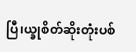ပြီ၊ယ္ခုစိတ်ဆိုးတုံးပစ်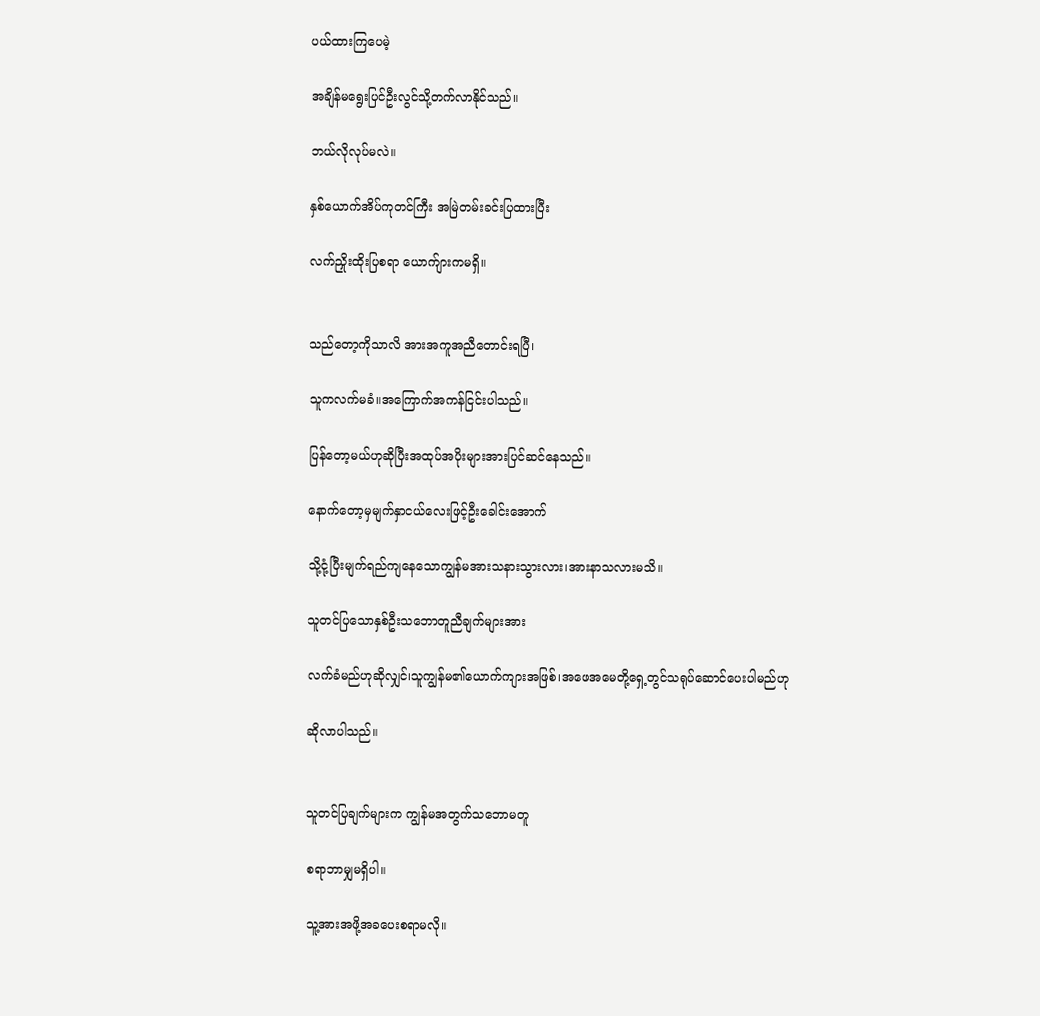ပယ်ထားကြပေမဲ့

အချိန်မရွေးပြင်ဦးလွင်သို့တက်လာနိုင်သည်။

ဘယ်လိုလုပ်မလဲ။

နှစ်ယောက်အိပ်ကုတင်ကြီး အမြဲတမ်းခင်းပြထားပြီး

လက်ညှိုးထိုးပြစရာ ယောက်ျားကမရှိ။


သည်တော့ကိုသာလိ အားအကူအညီတောင်းရပြီ၊

သူကလက်မခံ။အကြောက်အကန်ငြင်းပါသည်။

ပြန်တော့မယ်ဟုဆိုပြီးအထုပ်အပိုးများအားပြင်ဆင်နေသည်။

နောက်တော့မှမျက်နှာငယ်လေးဖြင့်ဦးခေါင်းအောက်

သို့ငုံ့ပြီးမျက်ရည်ကျနေသောကျွန်မအားသနားသွားလား၊အားနာသလားမသိ။

သူတင်ပြသောနှစ်ဦးသဘောတူညီချက်များအား

လက်ခံမည်ဟုဆိုလျှင်၊သူကျွန်မ၏ယောက်ကျားအဖြစ်၊အဖေအမေတို့ရှေ့တွင်သရုပ်ဆောင်ပေးပါမည်ဟု

ဆိုလာပါသည်။


သူတင်ပြချက်များက ကျွန်မအတွက်သဘောမတူ

စရာဘာမျှမရှိပါ။

သူ့အားအဖို့အခပေးစရာမလို။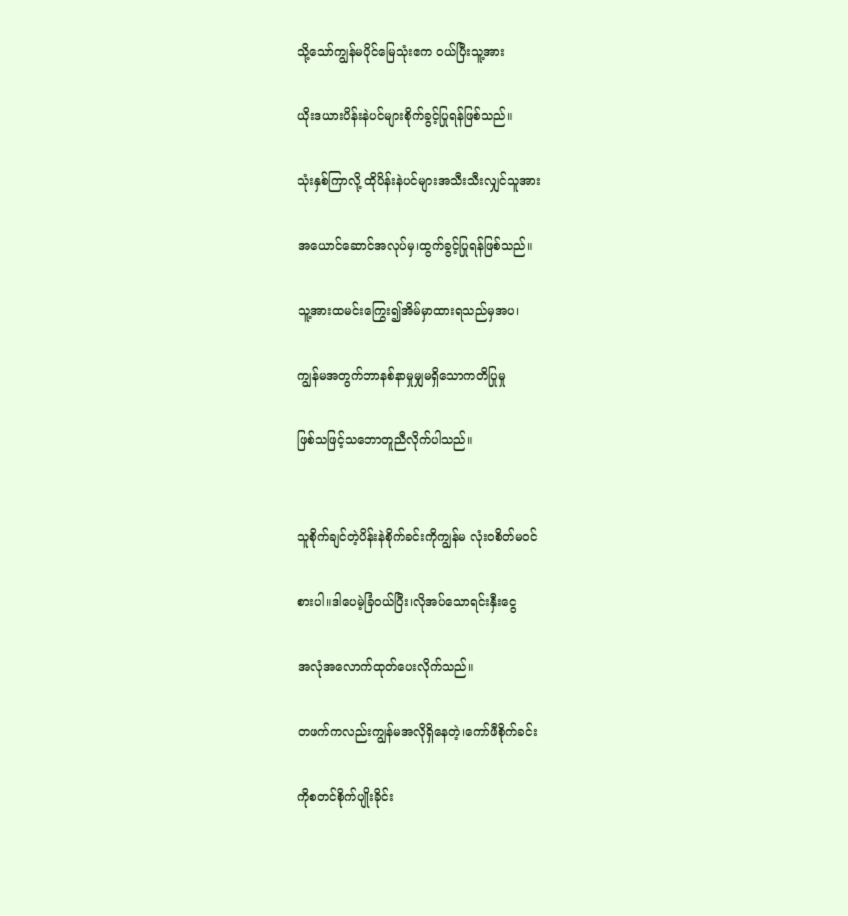သို့သော်ကျွန်မပိုင်မြေသုံးဧက ဝယ်ပြီးသူ့အား

ယိုးဒယားပိန်းနဲပင်များစိုက်ခွင့်ပြုရန်ဖြစ်သည်။

သုံးနှစ်ကြာလို့ ထိုပိန်းနဲပင်များအသီးသီးလျှင်သူအား

အယောင်ဆောင်အလုပ်မှ၊ထွက်ခွင့်ပြုရန်ဖြစ်သည်။

သူ့အားထမင်းကြွေး၍အိမ်မှာထားရသည်မှအပ၊

ကျွန်မအတွက်ဘာနစ်နာမှုမျှမရှိသောကတိပြုမှု

ဖြစ်သဖြင့်သဘောတူညီလိုက်ပါသည်။


သူစိုက်ချင်တဲ့ပိန်းနဲစိုက်ခင်းကိုကျွန်မ လုံးဝစိတ်မဝင်

စားပါ။ဒါပေမဲ့ခြံဝယ်ပြီး၊လိုအပ်သောရင်းနှီးငွေ

အလုံအလောက်ထုတ်ပေးလိုက်သည်။

တဖက်ကလည်းကျွန်မအလိုရှိနေတဲ့၊ကော်ဖီစိုက်ခင်း

ကိုစတင်စိုက်ပျိုးခိုင်း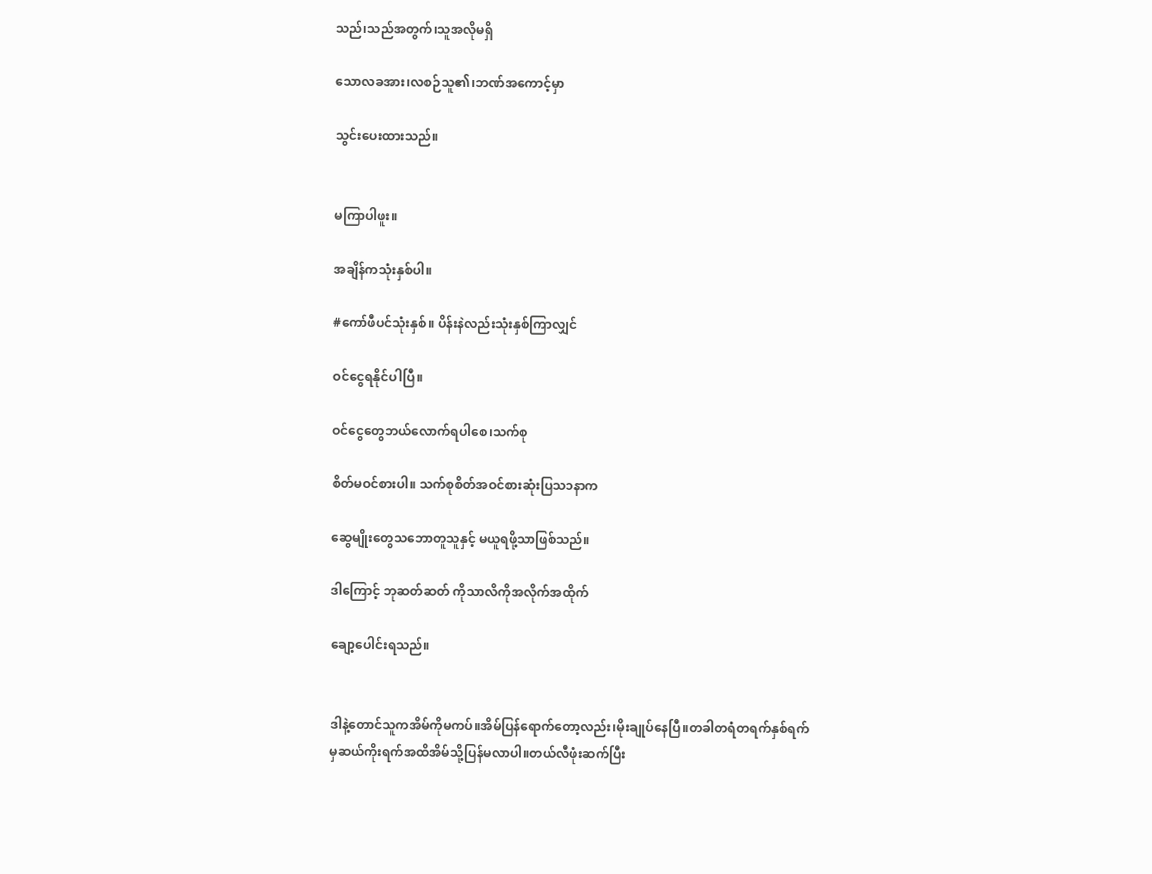သည်၊သည်အတွက်၊သူအလိုမရှိ

သောလခအား၊လစဉ်သူ၏၊ဘဏ်အကောင့်မှာ

သွင်းပေးထားသည်။


မကြာပါဖူး။

အချိန်ကသုံးနှစ်ပါ။

#ကော်ဖီပင်သုံးနှစ်။ ပိန်းနဲလည်းသုံးနှစ်ကြာလျှင်

ဝင်ငွေရနိုင်ပါပြီ။

ဝင်ငွေတွေဘယ်လောက်ရပါစေ၊သက်စု

စိတ်မဝင်စားပါ။ သက်စုစိတ်အဝင်စားဆုံးပြသ၁နာက

ဆွေမျိုးတွေသဘောတူသူနှင့် မယူရဖို့သာဖြစ်သည်။

ဒါကြောင့် ဘုဆတ်ဆတ် ကိုသာလိကိုအလိုက်အထိုက်

ချော့ပေါင်းရသည်။


ဒါနဲ့တောင်သူကအိမ်ကိုမကပ်။အိမ်ပြန်ရောက်တော့လည်း၊မိုးချုပ်နေပြီ။တခါတရံတရက်နှစ်ရက်မှဆယ်ကိုးရက်အထိအိမ်သို့ပြန်မလာပါ။တယ်လီဖုံးဆက်ပြီး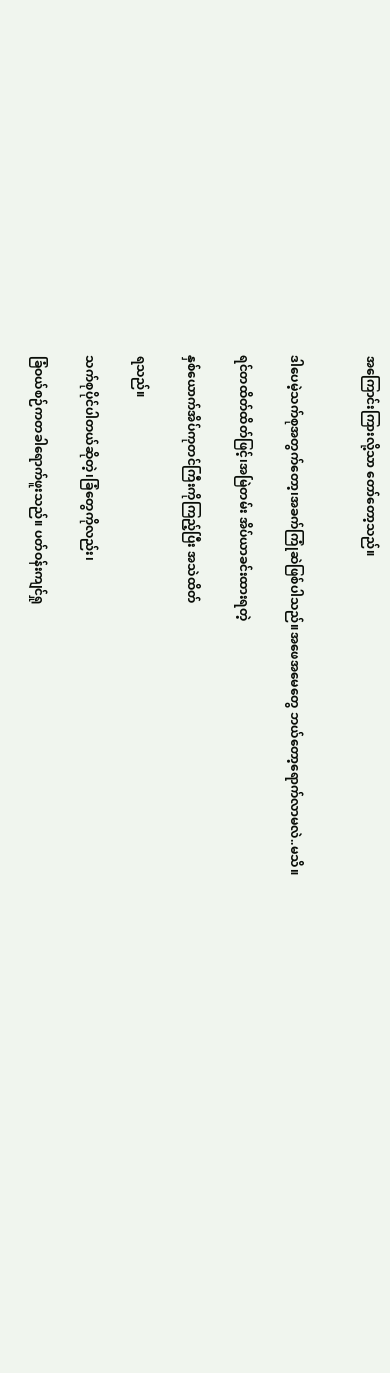အကြောင်းကြားလို့သာ တော်တော့သည်။


ဒါပေမဲ့သက်စုအတွက်တော့၊အခက်ကြုံဆဲဖြစ်ပါသည်။အဖေအမေတွေ ဘယ်တော့ရောက်လာမလဲ..မသိ။

ရင်တထိတ်ထိတ်ဖြင့်၊အမြဲတမ်း အိပ်ယာခင်းထားရတဲ့

နှစ်ယောက်အိပ်ကုတင်ကြီးကိုကြည့်ပြီး အသဲထိတ်

ရသည်။

သက်စုပိုင်ပါတယ်ဆိုတဲ့၊ခြံတွေကိုလည်း၊

ခြံဝယ်စဉ်ကတခါရောက်ဖူးသည်။ ပတ်ဝန်းကျင်ရှု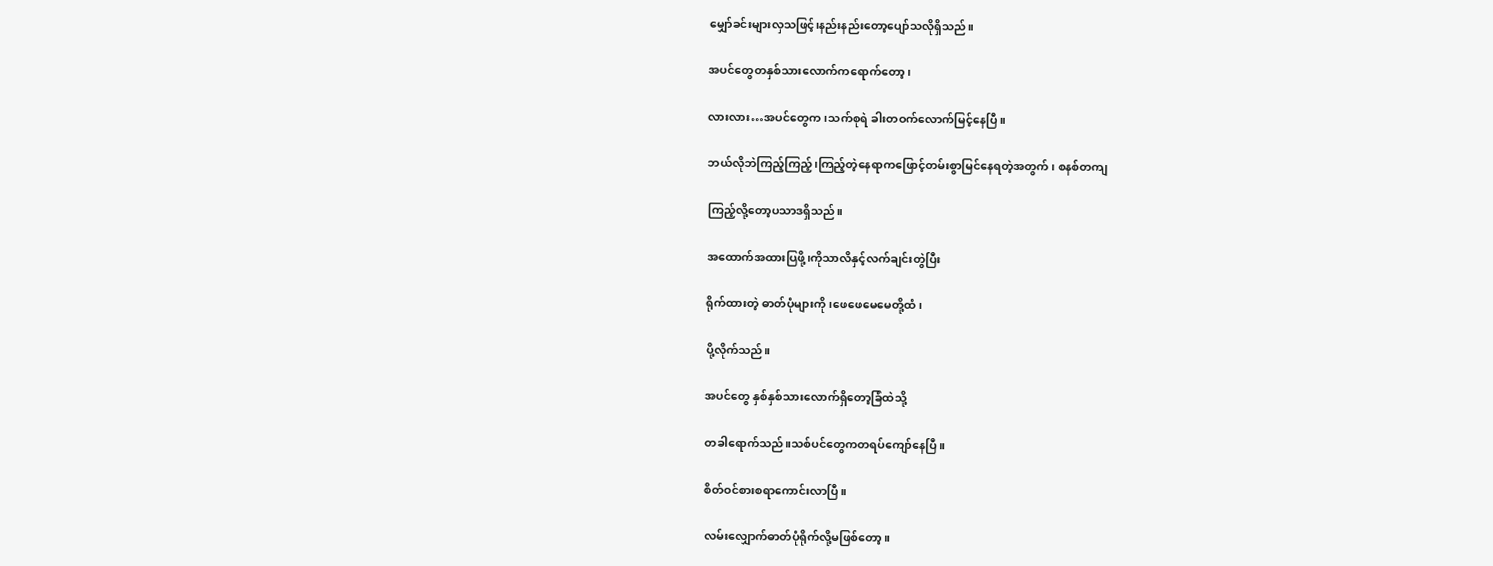မျှော်ခင်းများလှသဖြင့်၊နည်းနည်းတော့ပျော်သလိုရှိသည်။

အပင်တွေတနှစ်သားလောက်ကရောက်တော့၊

လားလား…အပင်တွေက၊သက်စုရဲ ခါးတဝက်လောက်မြင့်နေပြီ။

ဘယ်လိုဘဲကြည့်ကြည့်၊ကြည့်တဲ့နေရာကဖြောင့်တမ်းစွာမြင်နေရတဲ့အတွက်၊ စနစ်တကျ

ကြည့်လို့တော့ပသာဒရှိသည်။

အထောက်အထားပြဖို့၊ကိုသာလိနှင့်လက်ချင်းတွဲပြီး

ရိုက်ထားတဲ့ ဓာတ်ပုံများကို၊ဖေဖေမေမေတို့ထံ၊

ပို့လိုက်သည်။

အပင်တွေ နှစ်နှစ်သားလောက်ရှိတော့ခြံထဲသို့

တခါရောက်သည်။သစ်ပင်တွေကတရပ်ကျော်နေပြီ။

စိတ်ဝင်စားစရာကောင်းလာပြီ။

လမ်းလျှောက်ဓာတ်ပုံရိုက်လို့မဖြစ်တော့။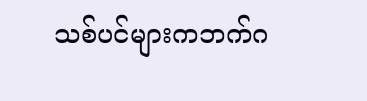သစ်ပင်များကဘက်ဂ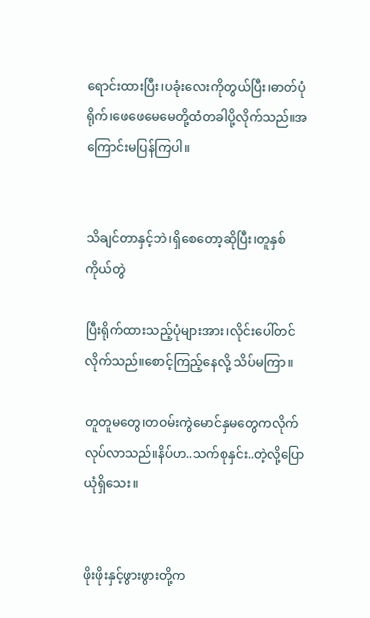ရောင်းထားပြီး၊ပခုံးလေးကိုတွယ်ပြီး၊ဓာတ်ပုံရိုက်၊ဖေဖေမေမေတို့ထံတခါပို့လိုက်သည်။အကြောင်းမပြန်ကြပါ။


သိချင်တာနှင့်ဘဲ၊ရှိစေတော့ဆိုပြီး၊တူနှစ်ကိုယ်တွဲ

ပြီးရိုက်ထားသည့်ပုံများအား၊လိုင်းပေါ်တင်လိုက်သည်။စောင့်ကြည့်နေလို့ သိပ်မကြာ။

တူတူမတွေ၊တဝမ်းကွဲမောင်နှမတွေကလိုက်လုပ်လာသည်။နိပ်ဟ..သက်စုနှင်း..တဲ့လို့ပြောယုံရှိသေး။


ဖိုးဖိုးနှင့်ဖွားဖွားတို့က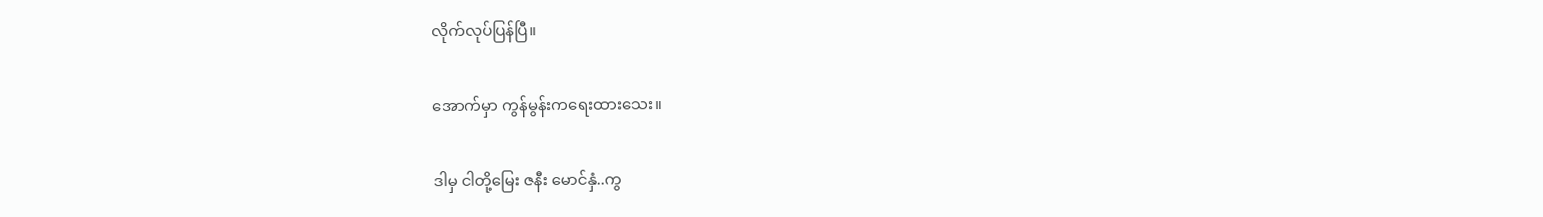လိုက်လုပ်ပြန်ပြီ။

အောက်မှာ ကွန်မွန်းကရေးထားသေး။

ဒါမှ ငါတို့မြေး ဇနီး မောင်နှံ..ကွ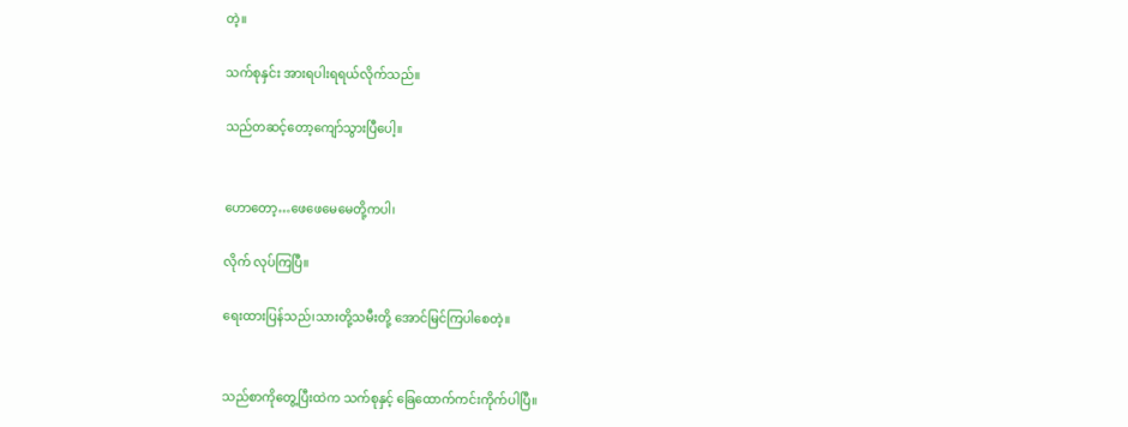တဲ့။

သက်စုနှင်း အားရပါးရရယ်လိုက်သည်။

သည်တဆင့်တော့ကျော်သွားပြီပေါ့။


ဟောတော့…ဖေဖေမေမေတို့ကပါ၊

လိုက် လုပ်ကြပြီ။

ရေးထားပြန်သည်၊သားတို့သမီးတို့ အောင်မြင်ကြပါစေတဲ့။


သည်စာကိုတွေ့ပြီးထဲက သက်စုနှင့် ခြေထောက်ကင်းကိုက်ပါပြီ။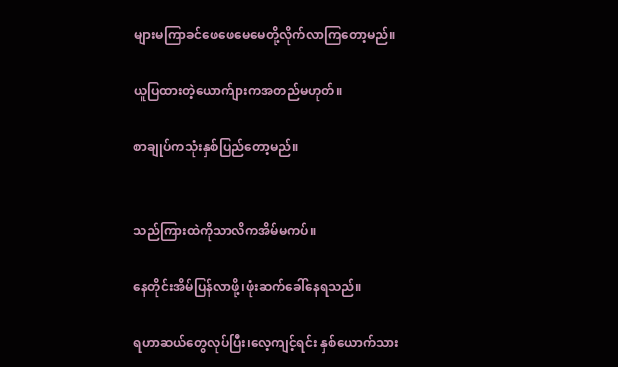များမကြာခင်ဖေဖေမေမေတို့လိုက်လာကြတော့မည်။

ယူပြထားတဲ့ယောက်ျားကအတည်မဟုတ်။

စာချုပ်ကသုံးနှစ်ပြည်တော့မည်။


သည်ကြားထဲကိုသာလိကအိမ်မကပ်။

နေတိုင်းအိမ်ပြန်လာဖို့၊ဖုံးဆက်ခေါ်နေရသည်။

ရဟာဆယ်တွေလုပ်ပြီး၊လေ့ကျင့်ရင်း နှစ်ယောက်သား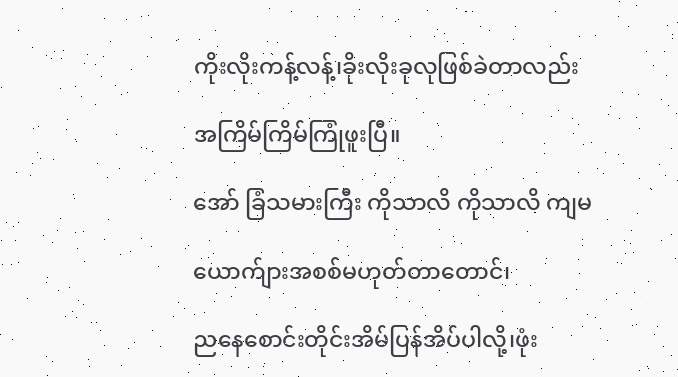ကိုးလိုးကန့်လန့်၊ခိုးလိုးခုလုဖြစ်ခဲတာလည်း

အကြိမ်ကြိမ်ကြုံဖူးပြီ။

အော် ခြံသမားကြီး ကိုသာလိ ကိုသာလိ ကျမ

ယောက်ျားအစစ်မဟုတ်တာတောင်၊

ညနေစောင်းတိုင်းအိမ်ပြန်အိပ်ပါလို့၊ဖုံး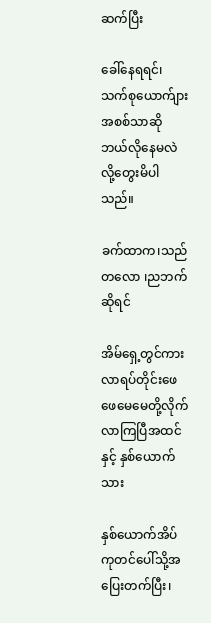ဆက်ပြီး

ခေါ်နေရရင်၊သက်စုယောက်ျားအစစ်သာဆို ဘယ်လိုနေမလဲ လို့တွေးမိပါသည်။

ခက်ထာက၊သည်တလော ၊ညဘက်ဆိုရင်

အိမ်ရှေ့တွင်ကားလာရပ်တိုင်းဖေဖေမေမေတို့လိုက်လာကြပြီအထင်နှင့် နှစ်ယောက်သား

နှစ်ယောက်အိပ်ကုတင်ပေါ်သို့အပြေးတက်ပြီး၊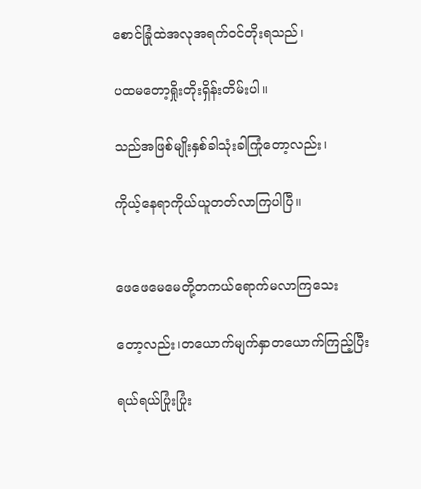စောင်ခြုံထဲအလုအရက်ဝင်တိုးရသည်၊

ပထမတော့ရှိုးတိုးရှိန်းတိမ်းပါ။

သည်အဖြစ်မျိုးနှစ်ခါသုံးခါကြုံတော့လည်း၊

ကိုယ့်နေရာကိုယ်ယူတတ်လာကြပါပြီ။


ဖေဖေမေမေတို့တကယ်ရောက်မလာကြသေး

တော့လည်း၊တယောက်မျက်နှာတယောက်ကြည့်ပြီး

ရယ်ရယ်ပြုံးပြုံး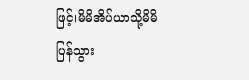ဖြင့်၊မိမိအိပ်ယာသို့မိမိပြန်သွား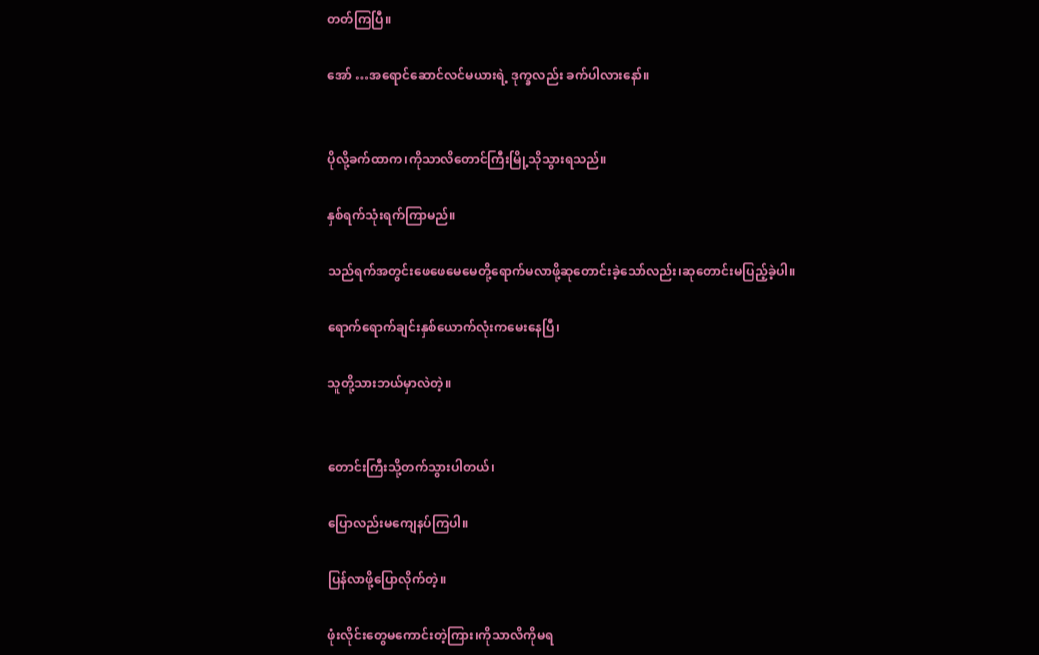တတ်ကြပြီ။

အော် …အရောင်ဆောင်လင်မယားရဲ့ ဒုက္ခလည်း ခက်ပါလားနော်။


ပိုလို့ခက်ထာက၊ကိုသာလိတောင်ကြီးမြို့သိုသွားရသည်။

နှစ်ရက်သုံးရက်ကြာမည်။

သည်ရက်အတွင်းဖေဖေမေမေတို့ရောက်မလာဖို့ဆုတောင်းခဲ့သော်လည်း၊ဆုတောင်းမပြည့်ခဲ့ပါ။

ရောက်ရောက်ချင်းနှစ်ယောက်လုံးကမေးနေပြီ၊

သူတို့သားဘယ်မှာလဲတဲ့။


တောင်းကြီးသို့တက်သွားပါတယ်၊

ပြောလည်းမကျေနပ်ကြပါ။

ပြန်လာဖို့ပြောလိုက်တဲ့။

ဖုံးလိုင်းတွေမကောင်းတဲ့ကြား၊ကိုသာလိကိုမရ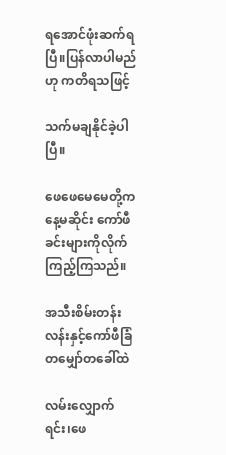ရအောင်ဖုံးဆက်ရပြီ။ပြန်လာပါမည်ဟု ကတိရသဖြင့်

သက်မချနိုင်ခဲ့ပါပြီ။

ဖေဖေမေမေတို့ကနေ့မဆိုင်း ကော်ဖီခင်းများကိုလိုက်ကြည့်ကြသည်။

အသီးစိမ်းတန်းလန်းနှင့်ကော်ဖီခြံ တမျှော်တခေါ်ထဲ

လမ်းလျှောက်ရင်း၊ဖေ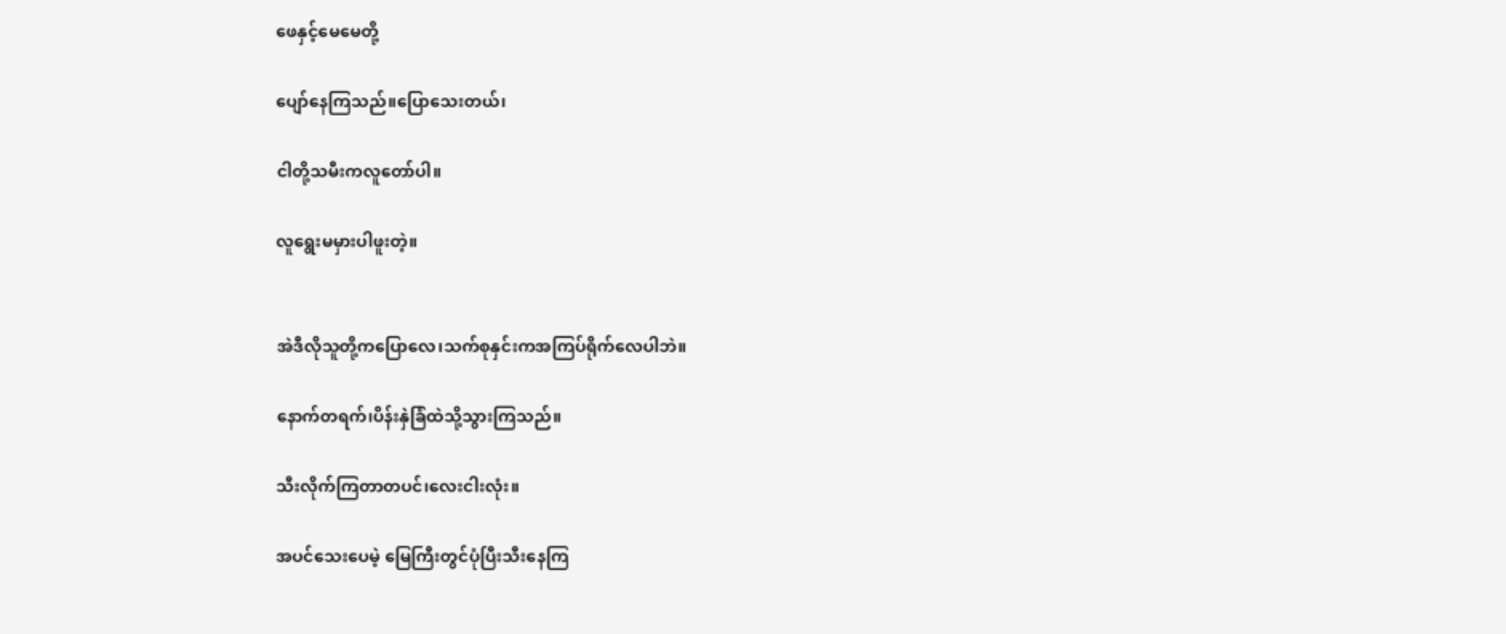ဖေနှင့်မေမေတို့

ပျော်နေကြသည်။ပြောသေးတယ်၊

ငါတို့သမီးကလူတော်ပါ။

လူရွေးမမှားပါဖူးတဲ့။


အဲဒီလိုသူတို့ကပြောလေ၊သက်စုနှင်းကအကြပ်ရိုက်လေပါဘဲ။

နောက်တရက်၊ပိန်းနှဲခြံထဲသို့သွားကြသည်။

သီးလိုက်ကြတာတပင်၊လေးငါးလုံး။

အပင်သေးပေမဲ့ မြေကြီးတွင်ပုံပြီးသီးနေကြ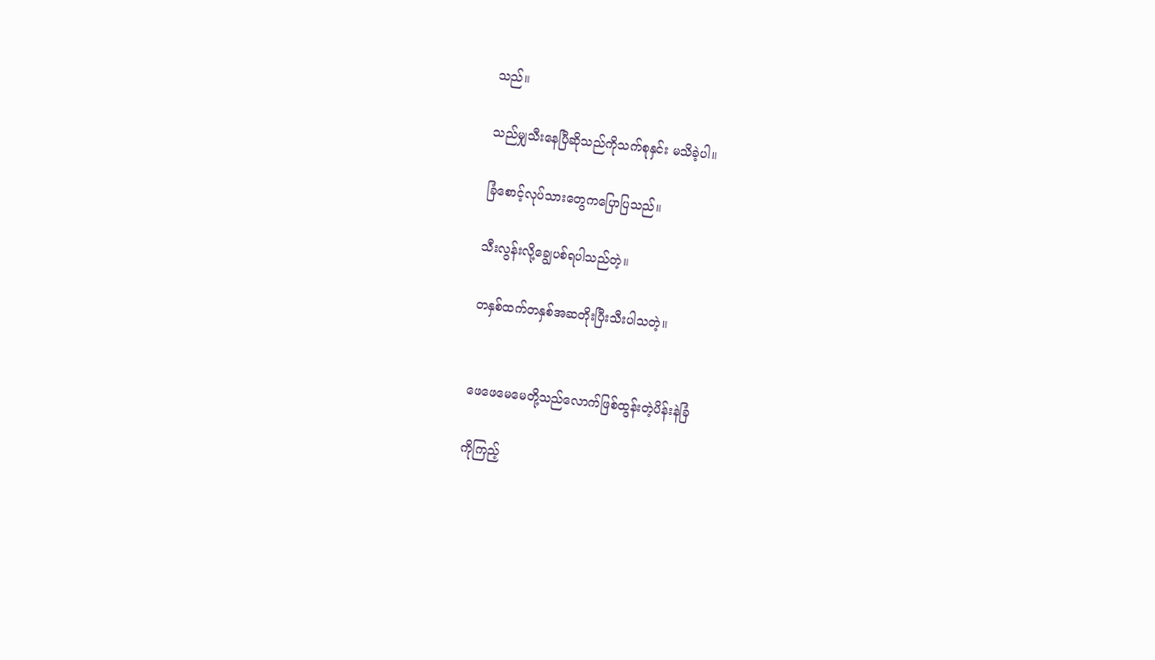သည်။

သည်မျှသီးနေပြီဆိုသည်ကိုသက်စုနှင်း မသိခဲ့ပါ။

ခြံစောင့်လုပ်သားတွေကပြောပြသည်။

သီးလွန်းလို့ချွေပစ်ရပါသည်တဲ့။

တနှစ်ထက်တနှစ်အဆတိုးပြီးသီးပါသတဲ့။


ဖေဖေမေမေတို့သည်လောက်ဖြစ်ထွန်းတဲ့ပိန်းနဲခြံ

ကိုကြည့်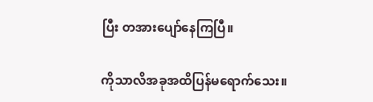ပြီး တအားပျော်နေကြပြီ။

ကိုသာလိအခုအထိပြန်မရောက်သေး။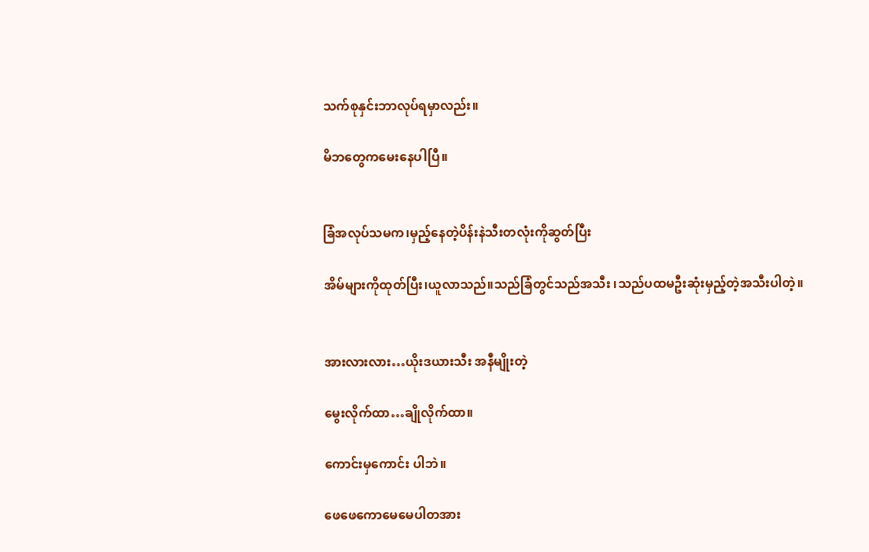သက်စုနှင်းဘာလုပ်ရမှာလည်း။

မိဘတွေကမေးနေပါပြီ။


ခြံအလုပ်သမက၊မှည့်နေတဲ့ပိန်းနဲသီးတလုံးကိုဆွတ်ပြီး

အိမ်များကိုထုတ်ပြီး၊ယူလာသည်။သည်ခြံတွင်သည်အသီး ၊သည်ပထမဦးဆုံးမှည့်တဲ့အသီးပါတဲ့။


အားလားလား…ယိုးဒယားသီး အနီမျိုးတဲ့

မွေးလိုက်ထာ…ချိုလိုက်ထာ။

ကောင်းမှကောင်း ပါဘဲ။

ဖေဖေကောမေမေပါတအား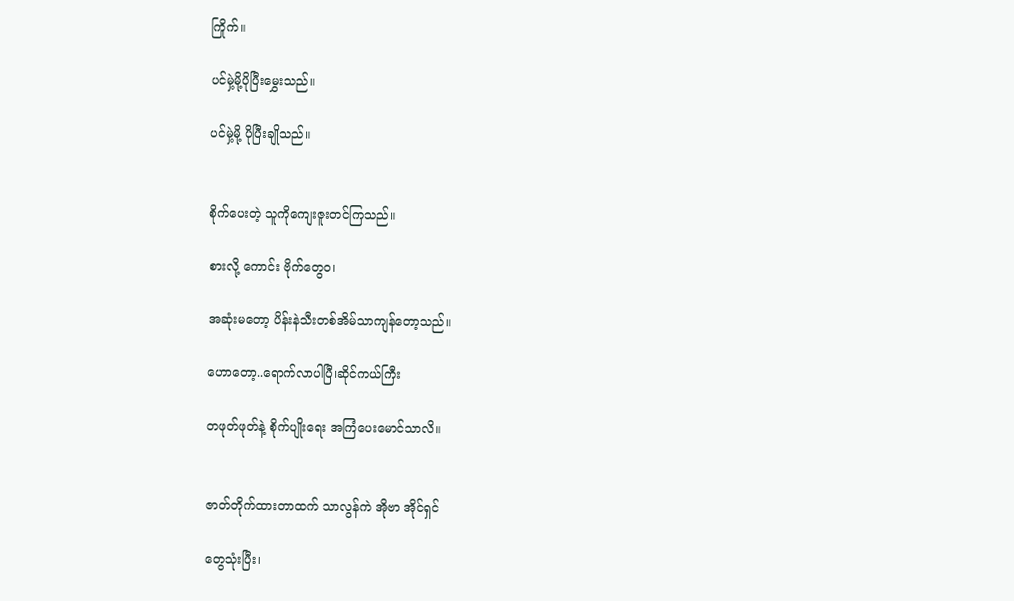ကြိုက်။

ပင်မှဲ့မို့ပိုပြီးမွှေးသည်။

ပင်မှဲ့မို့ ပိုပြီးချိုသည်။


စိုက်ပေးတဲ့ သူကိုကျေးဇူးတင်ကြသည်။

စားလို့ ကောင်း ဗိုက်တွေဝ၊

အဆုံးမတော့ ပိန်းနဲသီးတစ်အိမ်သာကျန်တော့သည်။

ဟောတော့..ရောက်လာပါပြီ၊ဆိုင်ကယ်ကြီး

တဖုတ်ဖုတ်နဲ့ စိုက်ပျိုးရေး အကြံပေးမောင်သာလိ။


ဇာတ်တိုက်ထားတာထက် သာလွန်ကဲ အိုဗာ အိုင်ရှင်

တွေသုံးပြီး၊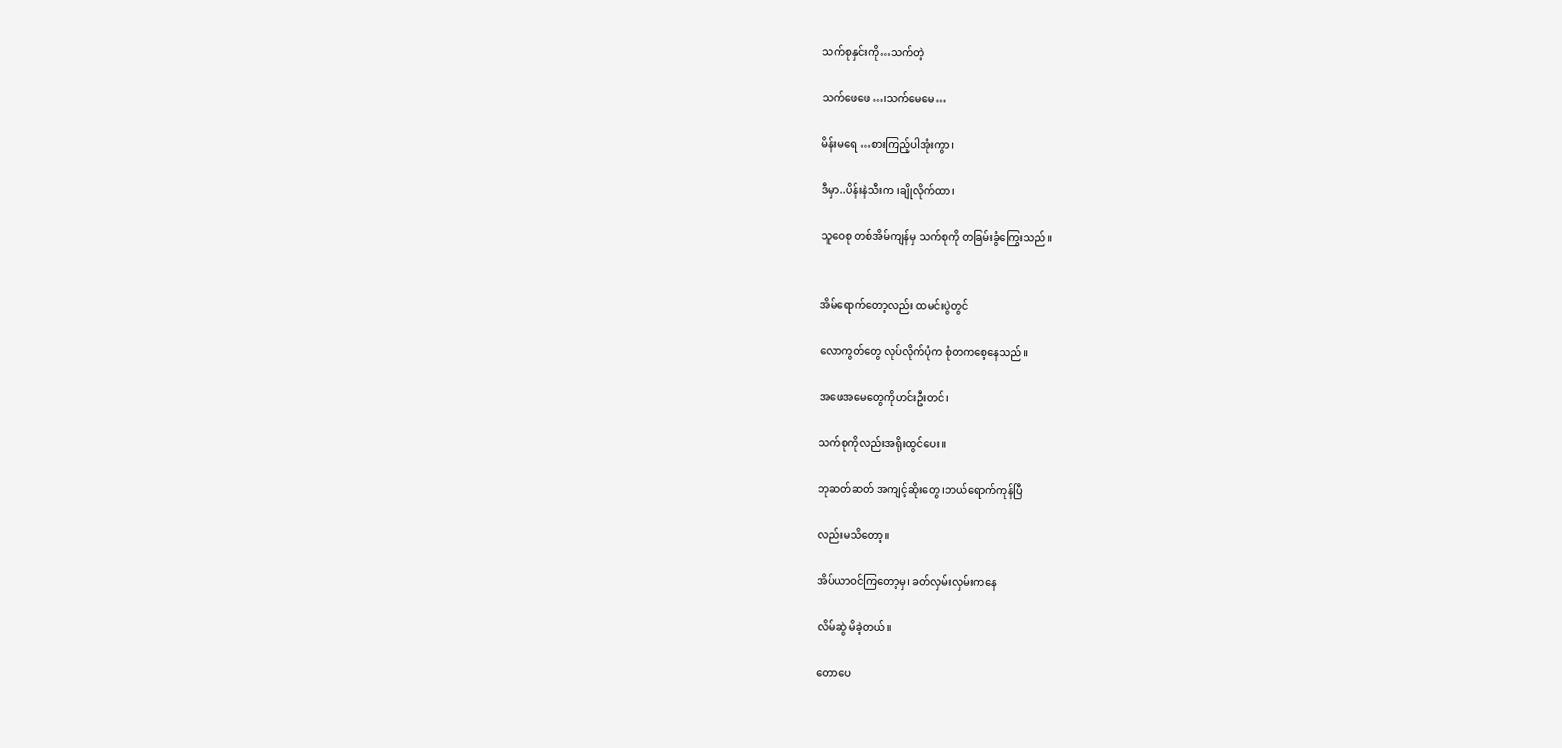သက်စုနှင်းကို…သက်တဲ့

သက်ဖေဖေ…၊သက်မေမေ…

မိန်းမရေ …စားကြည့်ပါအုံးကွာ၊

ဒီမှာ..ပိန်းနဲသီးက ၊ချိုလိုက်ထာ၊

သူဝေစု တစ်အိမ်ကျန်မှ သက်စုကို တခြမ်းခွံကြွေးသည်။


အိမ်ရောက်တော့လည်း ထမင်းပွဲတွင်

လောကွတ်တွေ လုပ်လိုက်ပုံက စုံတကစေ့နေသည်။

အဖေအမေတွေကိုဟင်းဦးတင်၊

သက်စုကိုလည်းအရိုးထွင်ပေး။

ဘုဆတ်ဆတ် အကျင့်ဆိုးတွေ ၊ဘယ်ရောက်ကုန်ပြီ

လည်းမသိတော့။

အိပ်ယာဝင်ကြတော့မှ၊ ခတ်လှမ်းလှမ်းကနေ

လိမ်ဆွဲ မိခဲ့တယ်။

တောပေ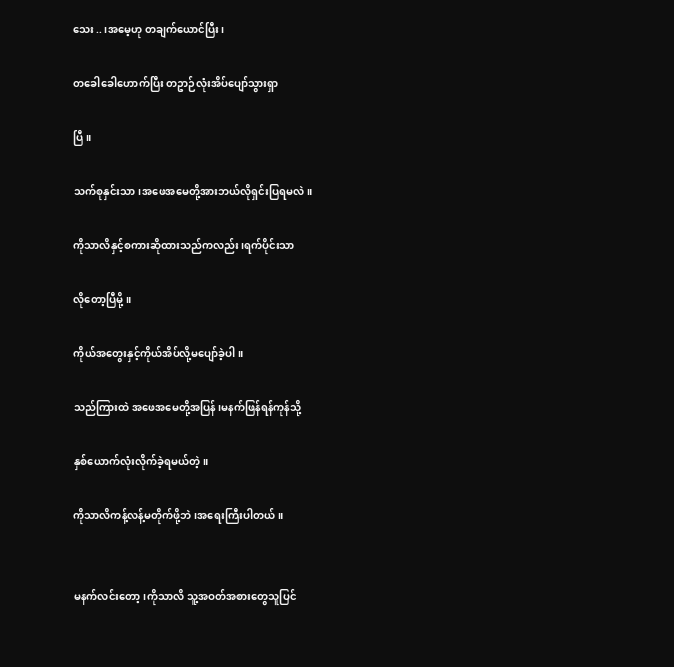သေး..၊အမေ့ဟု တချက်ယောင်ပြီး၊

တခေါခေါဟောက်ပြီး တဥာဉ်လုံးအိပ်ပျော်သွားရှာ

ပြီ။

သက်စုနှင်းသာ၊အဖေအမေတို့အားဘယ်လိုရှင်းပြရမလဲ။

ကိုသာလိနှင့်စကားဆိုထားသည်ကလည်း၊ရက်ပိုင်းသာ

လိုတော့ပြီမို့။

ကိုယ်အတွေးနှင့်ကိုယ်အိပ်လို့မပျော်ခဲ့ပါ။

သည်ကြားထဲ အဖေအမေတို့အပြန်၊မနက်ဖြန်ရန်ကုန်သို့

နှစ်ယောက်လုံးလိုက်ခဲ့ရမယ်တဲ့။

ကိုသာလိကန့်လန့်မတိုက်ဖို့ဘဲ၊အရေးကြီးပါတယ်။


မနက်လင်းတော့၊ကိုသာလိ သူ့အဝတ်အစားတွေသူပြင်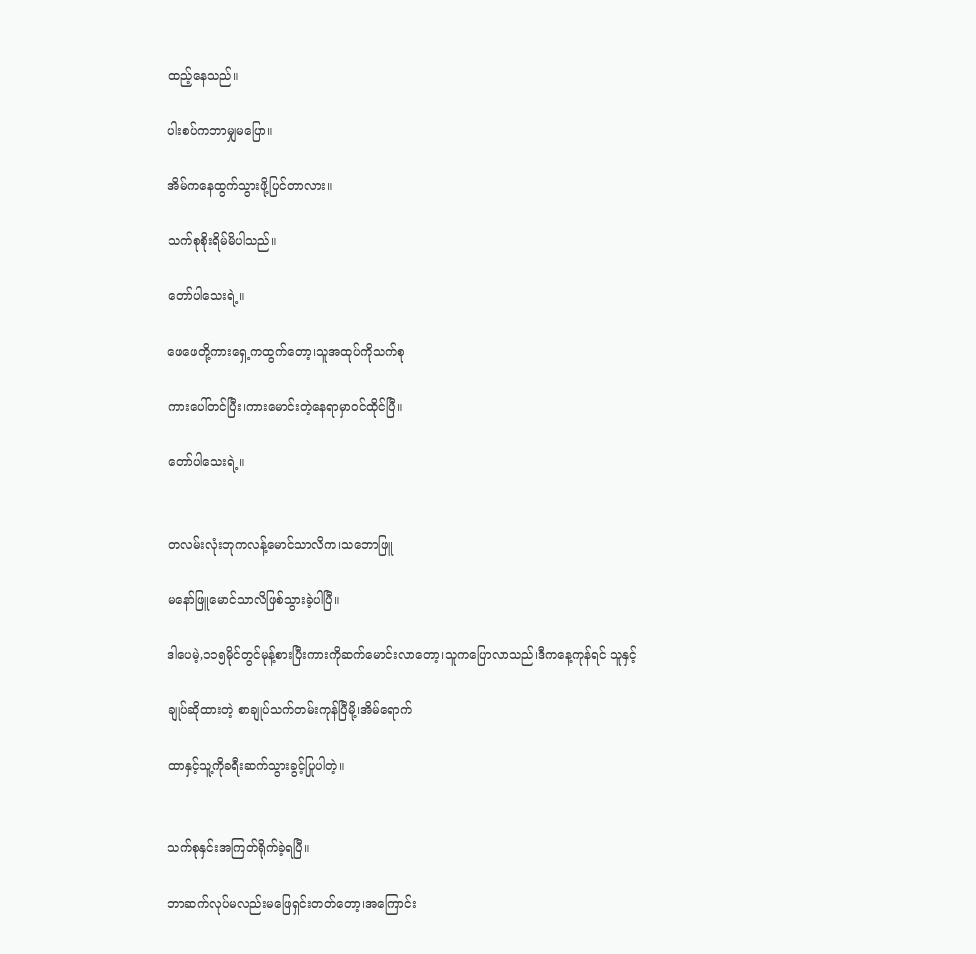ထည့်နေသည်။

ပါးစပ်ကဘာမျှမပြော။

အိမ်ကနေထွက်သွားဖို့ပြင်တာလား။

သက်စုစိုးရိမ်မိပါသည်။

တော်ပါသေးရဲ့။

ဖေဖေတို့ကားရှေ့ကထွက်တော့၊သူအထုပ်ကိုသက်စု

ကားပေါ်တင်ပြီး၊ကားမောင်းတဲ့နေရာမှာဝင်ထိုင်ပြီ။

တော်ပါသေးရဲ့။


တလမ်းလုံးဘုကလန့်မောင်သာလိက၊သဘောဖြူ

မနော်ဖြူမောင်သာလိဖြစ်သွားခဲ့ပါပြီ။

ဒါပေမဲ့,၁၁၅မိုင်တွင်မုန့်စားပြီးကားကိုဆက်မောင်းလာတော့၊သူကပြောလာသည်၊ဒီကနေ့ကုန်ရင် သူနှင့်

ချုပ်ဆိုထားတဲ့ စာချုပ်သက်တမ်းကုန်ပြီမို့၊အိမ်ရောက်

ထာနှင့်သူ့ကိုခရီးဆက်သွားခွင့်ပြုပါတဲ့။


သက်စုနှင်းအကြတ်ရိုက်ခဲ့ရပြီ။

ဘာဆက်လုပ်မလည်းမဖြေရှင်းတတ်တော့၊အကြောင်း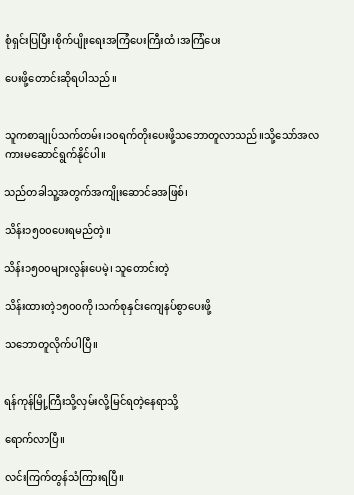စုံရှင်းပြပြီး၊စိုက်ပျိုးရေးအကြံပေးကြီးထံ၊အကြံပေး

ပေးဖို့တောင်းဆိုရပါသည်။


သူကစာချုပ်သက်တမ်း၊၁၀ရက်တိုးပေးဖို့သဘောတူလာသည်။သို့သော်အလကားမဆောင်ရွက်နိုင်ပါ။

သည်တခါသူ့အတွက်အကျိုးဆောင်ခအဖြစ်၊

သိန်း၁၅၀၀ပေးရမည်တဲ့။

သိန်း၁၅၀၀များလွန်းပေမဲ့၊ သူတောင်းတဲ့

သိန်းထားတဲ့၁၅၀၀ကို၊သက်စုနှင်းကျေနပ်စွာပေးဖို့

သဘောတူလိုက်ပါပြီ။


ရန်ကုန်မြို့ကြီးသို့လှမ်းလို့မြင်ရတဲ့နေရာသို့

ရောက်လာပြီ။

လင်းကြက်တွန်သံကြားရပြီ။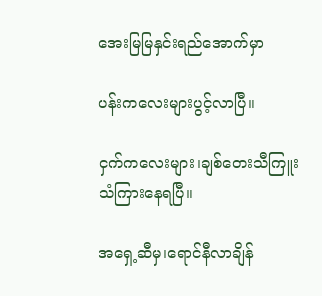အေးမြမြနှင်းရည်အောက်မှာ

ပန်းကလေးများပွင့်လာပြီ။

ငှက်ကလေးများ၊ချစ်တေးသီကြူးသံကြားနေရပြီ။

အရှေ့ဆီမှ၊ရောင်နီလာချိန်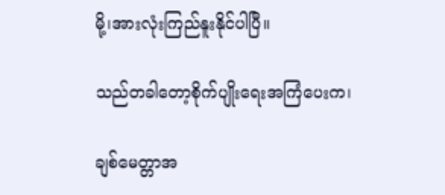မို့၊အားလုံးကြည်နူးနိုင်ပါပြီ။

သည်တခါတော့စိုက်ပျိုးရေးအကြံပေးက၊

ချစ်မေတ္တာအ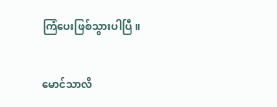ကြံပေးဖြစ်သွားပါပြီ။

မောင်သာလိ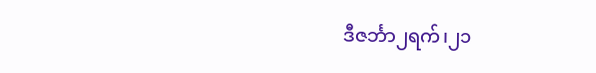ဒီဇင်္ဘာ၂ရက်၊၂၁